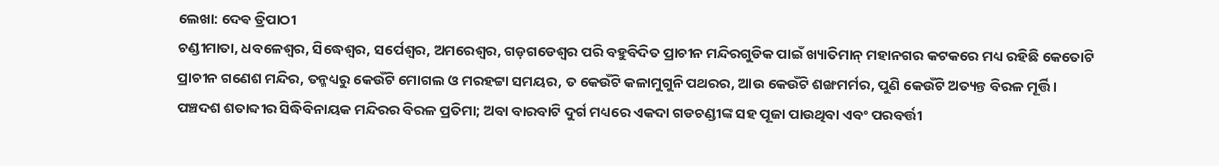ଲେଖା: ଦେଵ ତ୍ରିପାଠୀ
ଚଣ୍ଡୀମାତା, ଧବଳେଶ୍ଵର, ସିଦ୍ଧେଶ୍ୱର, ସର୍ପେଶ୍ୱର, ଅମରେଶ୍ୱର, ଗଡ଼ଗଡେଶ୍ୱର ପରି ବହୁବିଦିତ ପ୍ରାଚୀନ ମନ୍ଦିରଗୁଡିକ ପାଇଁ ଖ୍ୟାତିମାନ୍ ମହାନଗର କଟକରେ ମଧ୍ୟ ରହିଛି କେତୋଟି ପ୍ରାଚୀନ ଗଣେଶ ମନ୍ଦିର, ତନ୍ମଧ୍ୟରୁ କେଉଁଟି ମୋଗଲ ଓ ମରହଟ୍ଟା ସମୟର, ତ କେଉଁଟି କଳାମୁଗୁନି ପଥରର, ଆଉ କେଉଁଟି ଶଙ୍ଖମର୍ମର, ପୁଣି କେଉଁଟି ଅତ୍ୟନ୍ତ ବିରଳ ମୂର୍ତ୍ତି ।
ପଞ୍ଚଦଶ ଶତାବ୍ଦୀର ସିଦ୍ଧିବିନାୟକ ମନ୍ଦିରର ବିରଳ ପ୍ରତିମା; ଅବା ବାରବାଟି ଦୁର୍ଗ ମଧ୍ୟରେ ଏକଦା ଗଡଚଣ୍ଡୀଙ୍କ ସହ ପୂଜା ପାଉଥିବା ଏବଂ ପରବର୍ତ୍ତୀ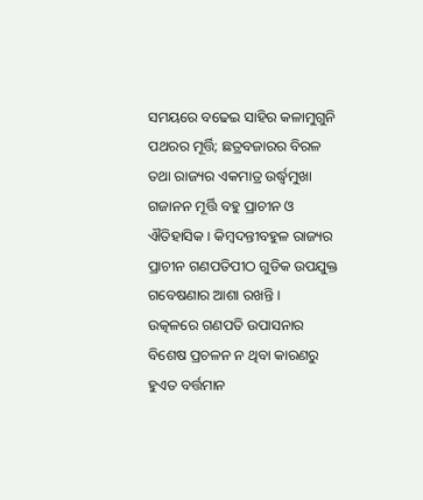ସମୟରେ ବଢେଇ ସାହିର କଳାମୁଗୁନି ପଥରର ମୂର୍ତ୍ତି; ଛତ୍ରବଜାରର ବିରଳ ତଥା ରାଜ୍ୟର ଏକମାତ୍ର ଉର୍ଦ୍ଧ୍ବମୁଖା ଗଜାନନ ମୂର୍ତ୍ତି ବହୁ ପ୍ରାଚୀନ ଓ ଐତିହାସିକ । କିମ୍ବଦନ୍ତୀବହୁଳ ରାଜ୍ୟର ପ୍ରାଚୀନ ଗଣପତିପୀଠ ଗୁଡିକ ଉପଯୁକ୍ତ ଗବେଷଣାର ଆଶା ରଖନ୍ତି ।
ଉତ୍କଳରେ ଗଣପତି ଉପାସନାର ବିଶେଷ ପ୍ରଚଳନ ନ ଥିବା କାରଣରୁ ହୁଏତ ବର୍ତ୍ତମାନ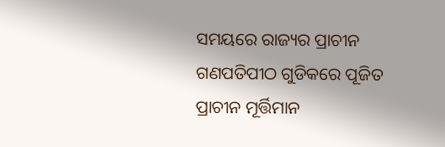ସମୟରେ ରାଜ୍ୟର ପ୍ରାଚୀନ ଗଣପତିପୀଠ ଗୁଡିକରେ ପୂଜିତ ପ୍ରାଚୀନ ମୂର୍ତ୍ତିମାନ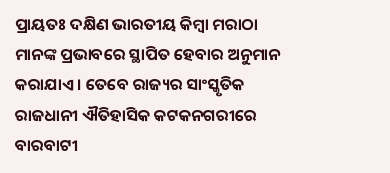ପ୍ରାୟତଃ ଦକ୍ଷିଣ ଭାରତୀୟ କିମ୍ବା ମରାଠା ମାନଙ୍କ ପ୍ରଭାବରେ ସ୍ଥାପିତ ହେବାର ଅନୁମାନ କରାଯାଏ । ତେବେ ରାଜ୍ୟର ସାଂସ୍କୃତିକ ରାଜଧାନୀ ଐତିହାସିକ କଟକନଗରୀରେ ବାରବାଟୀ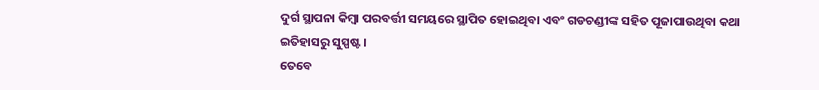ଦୁର୍ଗ ସ୍ଥାପନା କିମ୍ବା ପରବର୍ତ୍ତୀ ସମୟରେ ସ୍ଥାପିତ ହୋଇଥିବା ଏବଂ ଗଡଚଣ୍ଡୀଙ୍କ ସହିତ ପୂଜାପାଉଥିବା କଥା ଇତିହାସରୁ ସୁସ୍ପଷ୍ଟ ।
ତେବେ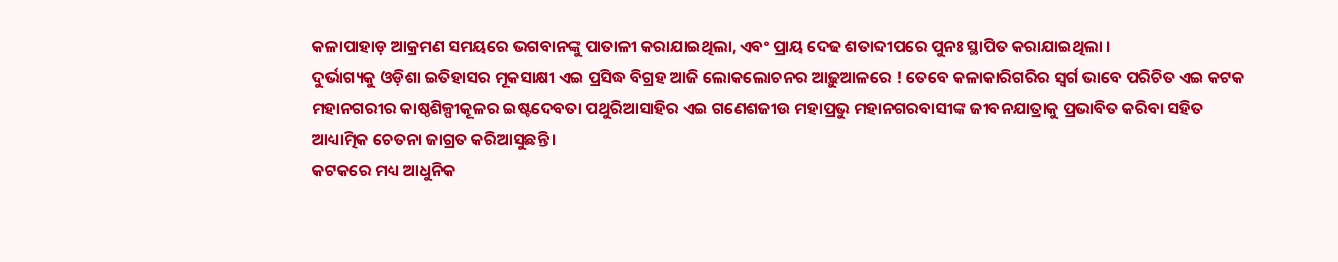କଳାପାହାଡ଼ ଆକ୍ରମଣ ସମୟରେ ଭଗବାନଙ୍କୁ ପାତାଳୀ କରାଯାଇଥିଲା, ଏବଂ ପ୍ରାୟ ଦେଢ ଶତାବ୍ଦୀପରେ ପୁନଃ ସ୍ଥାପିତ କରାଯାଇଥିଲା ।
ଦୁର୍ଭାଗ୍ୟକୁ ଓଡ଼ିଶା ଇତିହାସର ମୂକସାକ୍ଷୀ ଏଇ ପ୍ରସିଦ୍ଧ ବିଗ୍ରହ ଆଜି ଲୋକଲୋଚନର ଆଢ଼ୁଆଳରେ ! ତେବେ କଳାକାରିଗରିର ସ୍ବର୍ଗ ଭାବେ ପରିଚିତ ଏଇ କଟକ ମହାନଗରୀର କାଷ୍ଠଶିଳ୍ପୀକୂଳର ଇଷ୍ଟଦେବତା ପଥୁରିଆସାହିର ଏଇ ଗଣେଶଜୀଉ ମହାପ୍ରଭୁ ମହାନଗରବାସୀଙ୍କ ଜୀବନଯାତ୍ରାକୁ ପ୍ରଭାବିତ କରିବା ସହିତ ଆଧ୍ୟାତ୍ମିକ ଚେତନା ଜାଗ୍ରତ କରିଆସୁଛନ୍ତି ।
କଟକରେ ମଧ୍ୟ ଆଧୁନିକ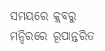ସମୟରେ କ୍ଲବରୁ ମନ୍ଦିରରେ ରୂପାନ୍ତରିତ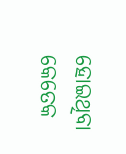ହୋଇଥିବା କେତେକ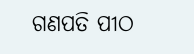ଗଣପତି ପୀଠ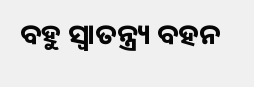ବହୁ ସ୍ବାତନ୍ତ୍ର୍ୟ ବହନ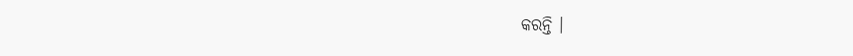କରନ୍ତି ।